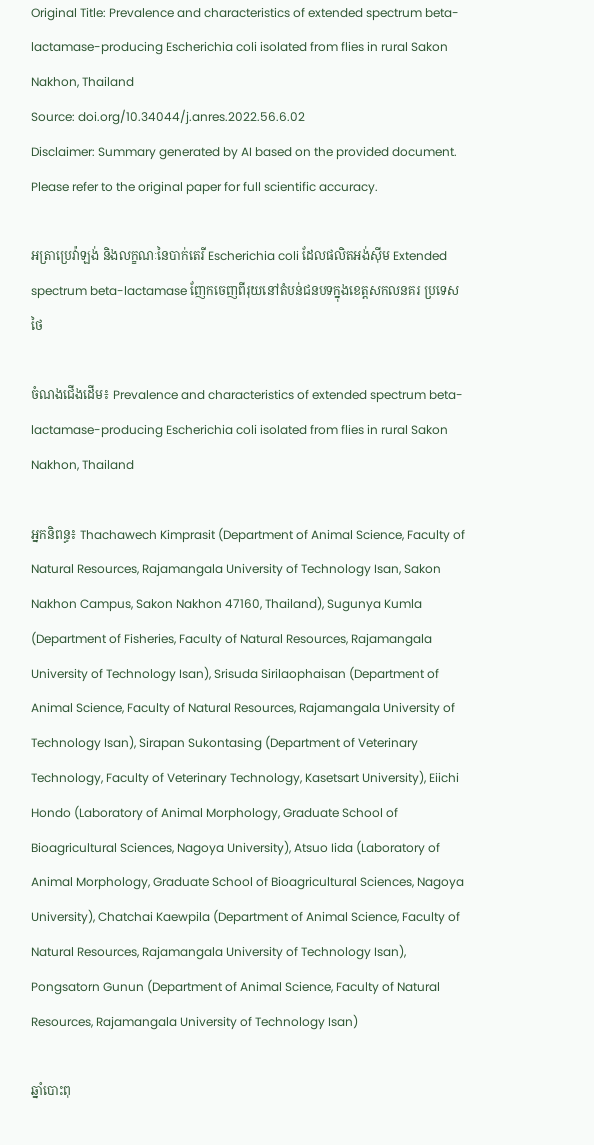Original Title: Prevalence and characteristics of extended spectrum beta-lactamase-producing Escherichia coli isolated from flies in rural Sakon Nakhon, Thailand
Source: doi.org/10.34044/j.anres.2022.56.6.02
Disclaimer: Summary generated by AI based on the provided document. Please refer to the original paper for full scientific accuracy.

អត្រាប្រេវ៉ាឡង់ និងលក្ខណៈនៃបាក់តេរី Escherichia coli ដែលផលិតអង់ស៊ីម Extended spectrum beta-lactamase ញែកចេញពីរុយនៅតំបន់ជនបទក្នុងខេត្តសកលនគរ ប្រទេសថៃ

ចំណងជើងដើម៖ Prevalence and characteristics of extended spectrum beta-lactamase-producing Escherichia coli isolated from flies in rural Sakon Nakhon, Thailand

អ្នកនិពន្ធ៖ Thachawech Kimprasit (Department of Animal Science, Faculty of Natural Resources, Rajamangala University of Technology Isan, Sakon Nakhon Campus, Sakon Nakhon 47160, Thailand), Sugunya Kumla (Department of Fisheries, Faculty of Natural Resources, Rajamangala University of Technology Isan), Srisuda Sirilaophaisan (Department of Animal Science, Faculty of Natural Resources, Rajamangala University of Technology Isan), Sirapan Sukontasing (Department of Veterinary Technology, Faculty of Veterinary Technology, Kasetsart University), Eiichi Hondo (Laboratory of Animal Morphology, Graduate School of Bioagricultural Sciences, Nagoya University), Atsuo Iida (Laboratory of Animal Morphology, Graduate School of Bioagricultural Sciences, Nagoya University), Chatchai Kaewpila (Department of Animal Science, Faculty of Natural Resources, Rajamangala University of Technology Isan), Pongsatorn Gunun (Department of Animal Science, Faculty of Natural Resources, Rajamangala University of Technology Isan)

ឆ្នាំបោះពុ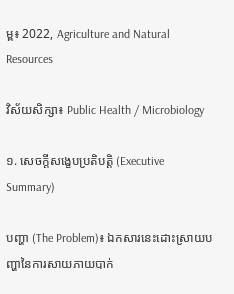ម្ព៖ 2022, Agriculture and Natural Resources

វិស័យសិក្សា៖ Public Health / Microbiology

១. សេចក្តីសង្ខេបប្រតិបត្តិ (Executive Summary)

បញ្ហា (The Problem)៖ ឯកសារនេះដោះស្រាយបញ្ហានៃការសាយភាយបាក់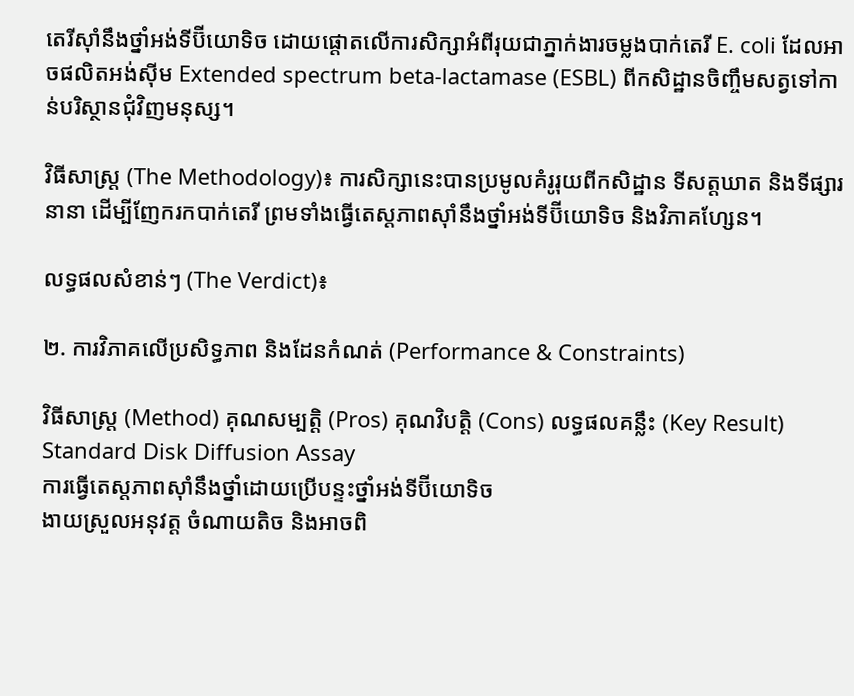តេរីស៊ាំនឹងថ្នាំអង់ទីប៊ីយោទិច ដោយផ្តោតលើការសិក្សាអំពីរុយជាភ្នាក់ងារចម្លងបាក់តេរី E. coli ដែលអាចផលិតអង់ស៊ីម Extended spectrum beta-lactamase (ESBL) ពីកសិដ្ឋានចិញ្ចឹមសត្វទៅកាន់បរិស្ថានជុំវិញមនុស្ស។

វិធីសាស្ត្រ (The Methodology)៖ ការសិក្សានេះបានប្រមូលគំរូរុយពីកសិដ្ឋាន ទីសត្តឃាត និងទីផ្សារនានា ដើម្បីញែករកបាក់តេរី ព្រមទាំងធ្វើតេស្តភាពស៊ាំនឹងថ្នាំអង់ទីប៊ីយោទិច និងវិភាគហ្សែន។

លទ្ធផលសំខាន់ៗ (The Verdict)៖

២. ការវិភាគលើប្រសិទ្ធភាព និងដែនកំណត់ (Performance & Constraints)

វិធីសាស្ត្រ (Method) គុណសម្បត្តិ (Pros) គុណវិបត្តិ (Cons) លទ្ធផលគន្លឹះ (Key Result)
Standard Disk Diffusion Assay
ការធ្វើតេស្តភាពស៊ាំនឹងថ្នាំដោយប្រើបន្ទះថ្នាំអង់ទីប៊ីយោទិច
ងាយស្រួលអនុវត្ត ចំណាយតិច និងអាចពិ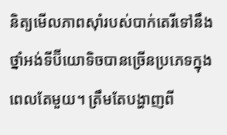និត្យមើលភាពស៊ាំរបស់បាក់តេរីទៅនឹងថ្នាំអង់ទីប៊ីយោទិចបានច្រើនប្រភេទក្នុងពេលតែមួយ។ ត្រឹមតែបង្ហាញពី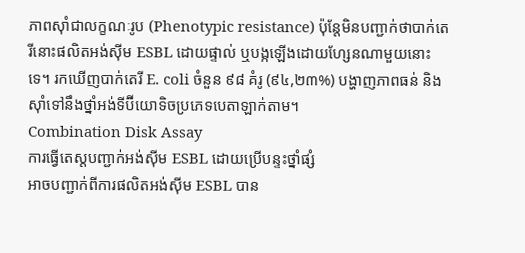ភាពស៊ាំជាលក្ខណៈរូប (Phenotypic resistance) ប៉ុន្តែមិនបញ្ជាក់ថាបាក់តេរីនោះផលិតអង់ស៊ីម ESBL ដោយផ្ទាល់ ឬបង្កឡើងដោយហ្សែនណាមួយនោះទេ។ រកឃើញបាក់តេរី E. coli ចំនួន ៩៨ គំរូ (៩៤,២៣%) បង្ហាញភាពធន់ និងស៊ាំទៅនឹងថ្នាំអង់ទីប៊ីយោទិចប្រភេទបេតាឡាក់តាម។
Combination Disk Assay
ការធ្វើតេស្តបញ្ជាក់អង់ស៊ីម ESBL ដោយប្រើបន្ទះថ្នាំផ្សំ
អាចបញ្ជាក់ពីការផលិតអង់ស៊ីម ESBL បាន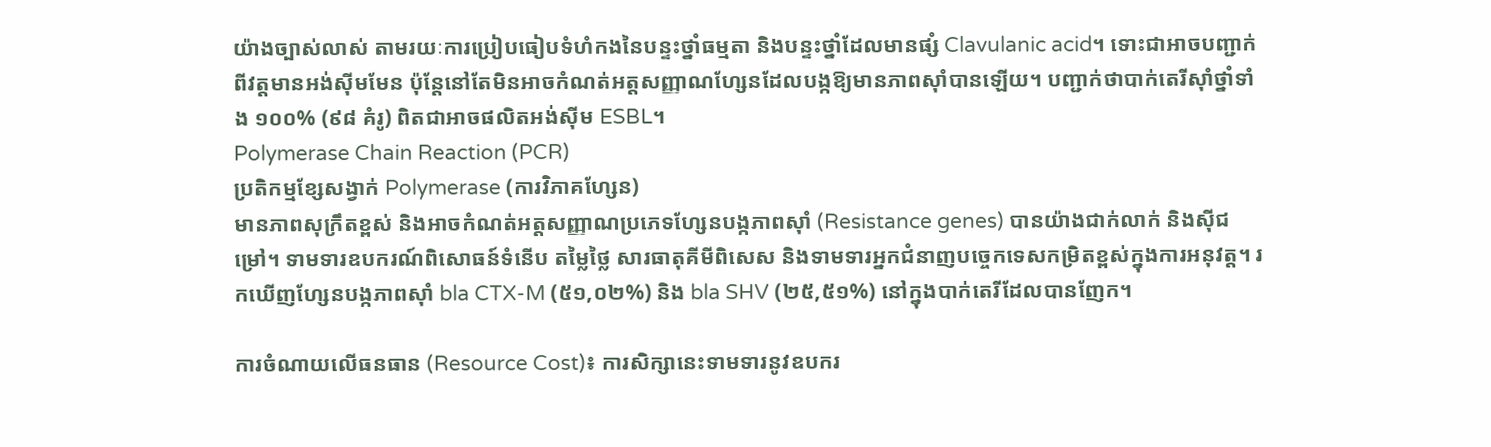យ៉ាងច្បាស់លាស់ តាមរយៈការប្រៀបធៀបទំហំកងនៃបន្ទះថ្នាំធម្មតា និងបន្ទះថ្នាំដែលមានផ្សំ Clavulanic acid។ ទោះជាអាចបញ្ជាក់ពីវត្តមានអង់ស៊ីមមែន ប៉ុន្តែនៅតែមិនអាចកំណត់អត្តសញ្ញាណហ្សែនដែលបង្កឱ្យមានភាពស៊ាំបានឡើយ។ បញ្ជាក់ថាបាក់តេរីស៊ាំថ្នាំទាំង ១០០% (៩៨ គំរូ) ពិតជាអាចផលិតអង់ស៊ីម ESBL។
Polymerase Chain Reaction (PCR)
ប្រតិកម្មខ្សែសង្វាក់ Polymerase (ការវិភាគហ្សែន)
មានភាពសុក្រឹតខ្ពស់ និងអាចកំណត់អត្តសញ្ញាណប្រភេទហ្សែនបង្កភាពស៊ាំ (Resistance genes) បានយ៉ាងជាក់លាក់ និងស៊ីជម្រៅ។ ទាមទារឧបករណ៍ពិសោធន៍ទំនើប តម្លៃថ្លៃ សារធាតុគីមីពិសេស និងទាមទារអ្នកជំនាញបច្ចេកទេសកម្រិតខ្ពស់ក្នុងការអនុវត្ត។ រកឃើញហ្សែនបង្កភាពស៊ាំ bla CTX-M (៥១,០២%) និង bla SHV (២៥,៥១%) នៅក្នុងបាក់តេរីដែលបានញែក។

ការចំណាយលើធនធាន (Resource Cost)៖ ការសិក្សានេះទាមទារនូវឧបករ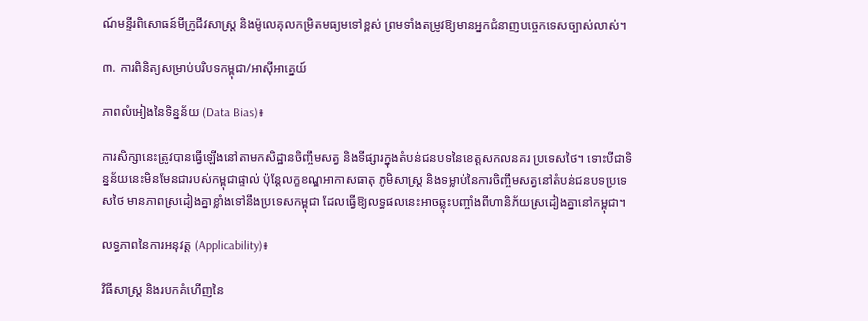ណ៍មន្ទីរពិសោធន៍មីក្រូជីវសាស្ត្រ និងម៉ូលេគុលកម្រិតមធ្យមទៅខ្ពស់ ព្រមទាំងតម្រូវឱ្យមានអ្នកជំនាញបច្ចេកទេសច្បាស់លាស់។

៣. ការពិនិត្យសម្រាប់បរិបទកម្ពុជា/អាស៊ីអាគ្នេយ៍

ភាពលំអៀងនៃទិន្នន័យ (Data Bias)៖

ការសិក្សានេះត្រូវបានធ្វើឡើងនៅតាមកសិដ្ឋានចិញ្ចឹមសត្វ និងទីផ្សារក្នុងតំបន់ជនបទនៃខេត្តសកលនគរ ប្រទេសថៃ។ ទោះបីជាទិន្នន័យនេះមិនមែនជារបស់កម្ពុជាផ្ទាល់ ប៉ុន្តែលក្ខខណ្ឌអាកាសធាតុ ភូមិសាស្ត្រ និងទម្លាប់នៃការចិញ្ចឹមសត្វនៅតំបន់ជនបទប្រទេសថៃ មានភាពស្រដៀងគ្នាខ្លាំងទៅនឹងប្រទេសកម្ពុជា ដែលធ្វើឱ្យលទ្ធផលនេះអាចឆ្លុះបញ្ចាំងពីហានិភ័យស្រដៀងគ្នានៅកម្ពុជា។

លទ្ធភាពនៃការអនុវត្ត (Applicability)៖

វិធីសាស្ត្រ និងរបកគំហើញនៃ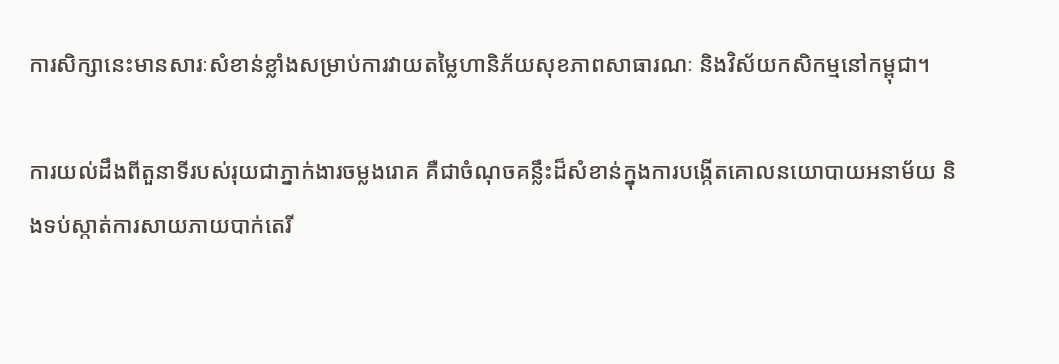ការសិក្សានេះមានសារៈសំខាន់ខ្លាំងសម្រាប់ការវាយតម្លៃហានិភ័យសុខភាពសាធារណៈ និងវិស័យកសិកម្មនៅកម្ពុជា។

ការយល់ដឹងពីតួនាទីរបស់រុយជាភ្នាក់ងារចម្លងរោគ គឺជាចំណុចគន្លឹះដ៏សំខាន់ក្នុងការបង្កើតគោលនយោបាយអនាម័យ និងទប់ស្កាត់ការសាយភាយបាក់តេរី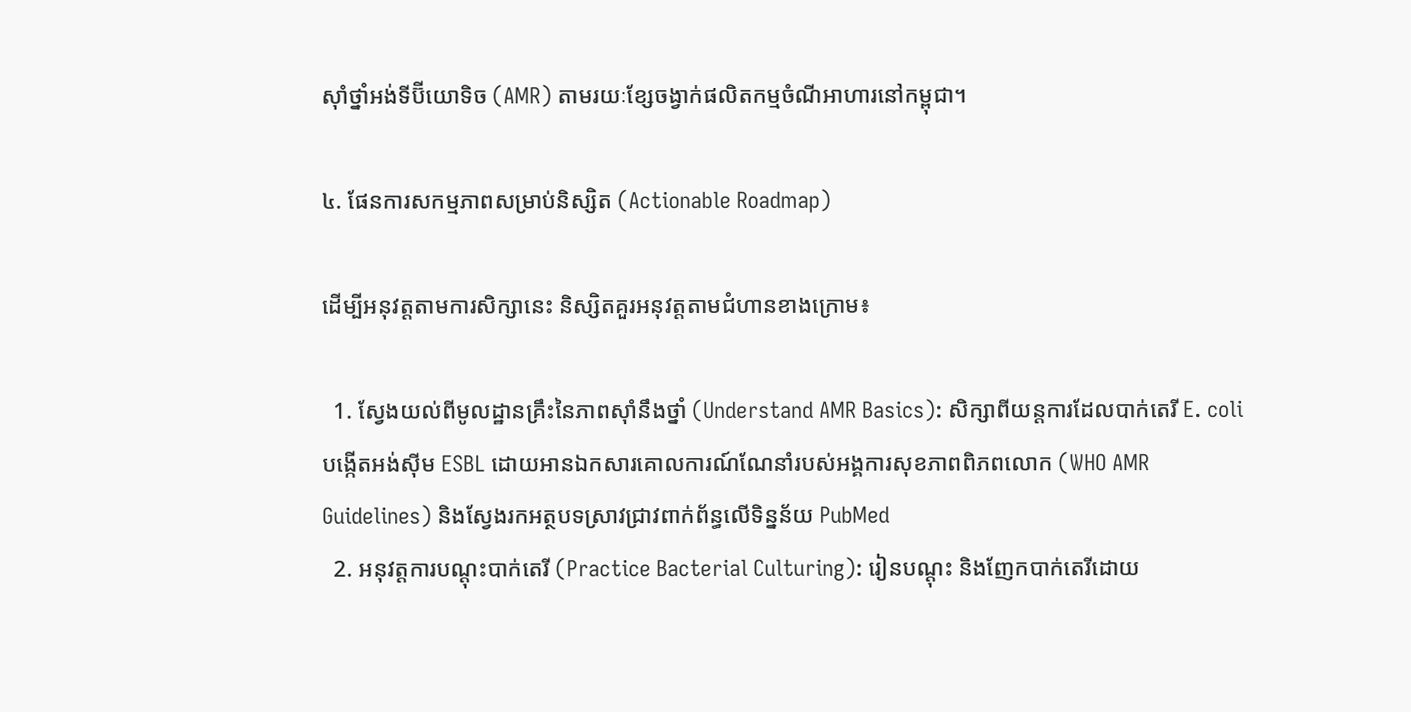ស៊ាំថ្នាំអង់ទីប៊ីយោទិច (AMR) តាមរយៈខ្សែចង្វាក់ផលិតកម្មចំណីអាហារនៅកម្ពុជា។

៤. ផែនការសកម្មភាពសម្រាប់និស្សិត (Actionable Roadmap)

ដើម្បីអនុវត្តតាមការសិក្សានេះ និស្សិតគួរអនុវត្តតាមជំហានខាងក្រោម៖

  1. ស្វែងយល់ពីមូលដ្ឋានគ្រឹះនៃភាពស៊ាំនឹងថ្នាំ (Understand AMR Basics): សិក្សាពីយន្តការដែលបាក់តេរី E. coli បង្កើតអង់ស៊ីម ESBL ដោយអានឯកសារគោលការណ៍ណែនាំរបស់អង្គការសុខភាពពិភពលោក (WHO AMR Guidelines) និងស្វែងរកអត្ថបទស្រាវជ្រាវពាក់ព័ន្ធលើទិន្នន័យ PubMed
  2. អនុវត្តការបណ្តុះបាក់តេរី (Practice Bacterial Culturing): រៀនបណ្តុះ និងញែកបាក់តេរីដោយ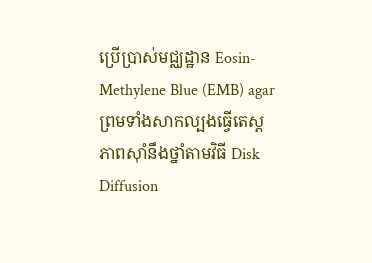ប្រើប្រាស់មជ្ឈដ្ឋាន Eosin-Methylene Blue (EMB) agar ព្រមទាំងសាកល្បងធ្វើតេស្តភាពស៊ាំនឹងថ្នាំតាមវិធី Disk Diffusion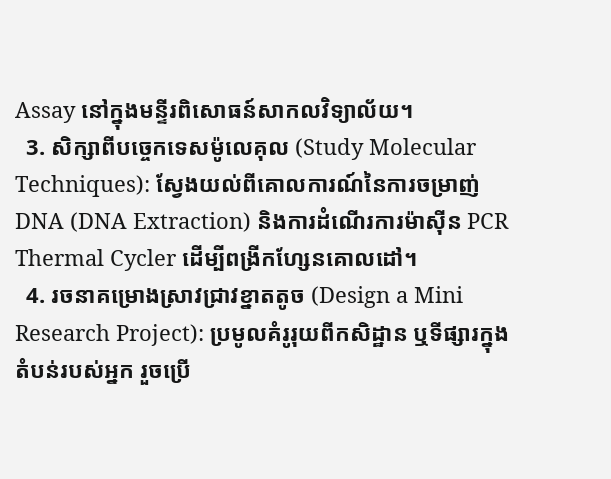Assay នៅក្នុងមន្ទីរពិសោធន៍សាកលវិទ្យាល័យ។
  3. សិក្សាពីបច្ចេកទេសម៉ូលេគុល (Study Molecular Techniques): ស្វែងយល់ពីគោលការណ៍នៃការចម្រាញ់ DNA (DNA Extraction) និងការដំណើរការម៉ាស៊ីន PCR Thermal Cycler ដើម្បីពង្រីកហ្សែនគោលដៅ។
  4. រចនាគម្រោងស្រាវជ្រាវខ្នាតតូច (Design a Mini Research Project): ប្រមូលគំរូរុយពីកសិដ្ឋាន ឬទីផ្សារក្នុងតំបន់របស់អ្នក រួចប្រើ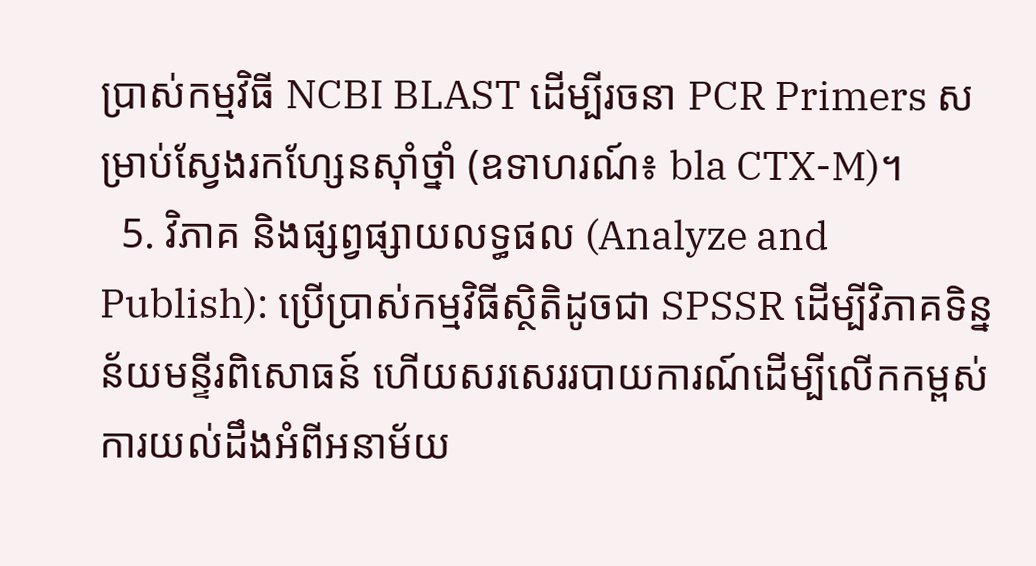ប្រាស់កម្មវិធី NCBI BLAST ដើម្បីរចនា PCR Primers សម្រាប់ស្វែងរកហ្សែនស៊ាំថ្នាំ (ឧទាហរណ៍៖ bla CTX-M)។
  5. វិភាគ និងផ្សព្វផ្សាយលទ្ធផល (Analyze and Publish): ប្រើប្រាស់កម្មវិធីស្ថិតិដូចជា SPSSR ដើម្បីវិភាគទិន្នន័យមន្ទីរពិសោធន៍ ហើយសរសេររបាយការណ៍ដើម្បីលើកកម្ពស់ការយល់ដឹងអំពីអនាម័យ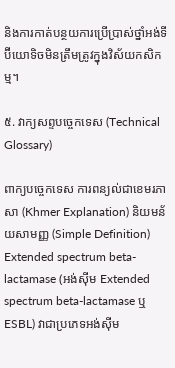និងការកាត់បន្ថយការប្រើប្រាស់ថ្នាំអង់ទីប៊ីយោទិចមិនត្រឹមត្រូវក្នុងវិស័យកសិកម្ម។

៥. វាក្យសព្ទបច្ចេកទេស (Technical Glossary)

ពាក្យបច្ចេកទេស ការពន្យល់ជាខេមរភាសា (Khmer Explanation) និយមន័យសាមញ្ញ (Simple Definition)
Extended spectrum beta-lactamase (អង់ស៊ីម Extended spectrum beta-lactamase ឬ ESBL) វាជាប្រភេទអង់ស៊ីម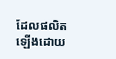ដែលផលិតឡើងដោយ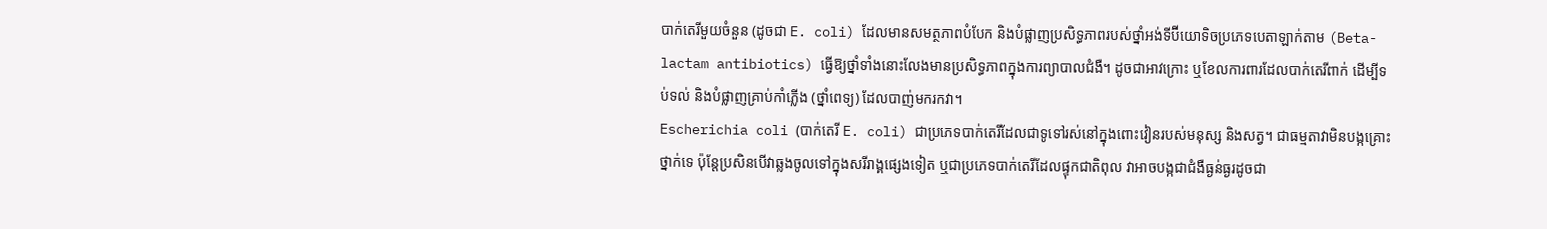បាក់តេរីមួយចំនួន (ដូចជា E. coli) ដែលមានសមត្ថភាពបំបែក និងបំផ្លាញប្រសិទ្ធភាពរបស់ថ្នាំអង់ទីប៊ីយោទិចប្រភេទបេតាឡាក់តាម (Beta-lactam antibiotics) ធ្វើឱ្យថ្នាំទាំងនោះលែងមានប្រសិទ្ធភាពក្នុងការព្យាបាលជំងឺ។ ដូចជាអាវក្រោះ ឬខែលការពារដែលបាក់តេរីពាក់ ដើម្បីទប់ទល់ និងបំផ្លាញគ្រាប់កាំភ្លើង (ថ្នាំពេទ្យ) ដែលបាញ់មករកវា។
Escherichia coli (បាក់តេរី E. coli) ជាប្រភេទបាក់តេរីដែលជាទូទៅរស់នៅក្នុងពោះវៀនរបស់មនុស្ស និងសត្វ។ ជាធម្មតាវាមិនបង្កគ្រោះថ្នាក់ទេ ប៉ុន្តែប្រសិនបើវាឆ្លងចូលទៅក្នុងសរីរាង្គផ្សេងទៀត ឬជាប្រភេទបាក់តេរីដែលផ្ទុកជាតិពុល វាអាចបង្កជាជំងឺធ្ងន់ធ្ងរដូចជា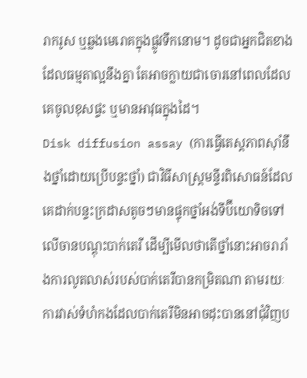រាករូស ឬឆ្លងមេរោគក្នុងផ្លូវទឹកនោម។ ដូចជាអ្នកជិតខាងដែលធម្មតាល្អនឹងគ្នា តែអាចក្លាយជាចោរនៅពេលដែលគេចូលខុសផ្ទះ ឬមានអាវុធក្នុងដៃ។
Disk diffusion assay (ការធ្វើតេស្តភាពស៊ាំនឹងថ្នាំដោយប្រើបន្ទះថ្នាំ) ជាវិធីសាស្ត្រមន្ទីរពិសោធន៍ដែលគេដាក់បន្ទះក្រដាសតូចៗមានផ្ទុកថ្នាំអង់ទីប៊ីយោទិចទៅលើចានបណ្តុះបាក់តេរី ដើម្បីមើលថាតើថ្នាំនោះអាចរារាំងការលូតលាស់របស់បាក់តេរីបានកម្រិតណា តាមរយៈការវាស់ទំហំកងដែលបាក់តេរីមិនអាចដុះបាននៅជុំវិញប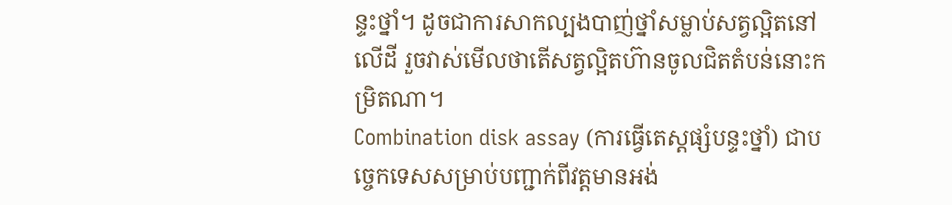ន្ទះថ្នាំ។ ដូចជាការសាកល្បងបាញ់ថ្នាំសម្លាប់សត្វល្អិតនៅលើដី រួចវាស់មើលថាតើសត្វល្អិតហ៊ានចូលជិតតំបន់នោះកម្រិតណា។
Combination disk assay (ការធ្វើតេស្តផ្សំបន្ទះថ្នាំ) ជាបច្ចេកទេសសម្រាប់បញ្ជាក់ពីវត្តមានអង់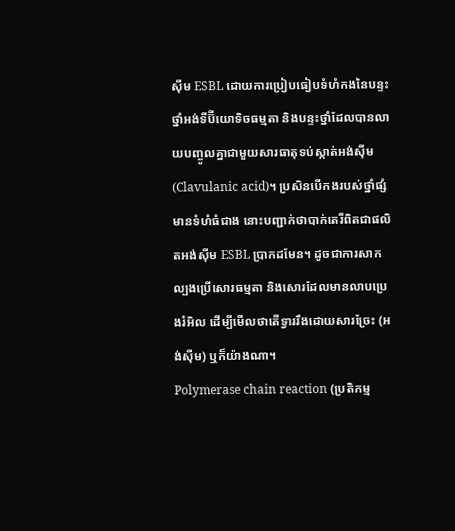ស៊ីម ESBL ដោយការប្រៀបធៀបទំហំកងនៃបន្ទះថ្នាំអង់ទីប៊ីយោទិចធម្មតា និងបន្ទះថ្នាំដែលបានលាយបញ្ចូលគ្នាជាមួយសារធាតុទប់ស្កាត់អង់ស៊ីម (Clavulanic acid)។ ប្រសិនបើកងរបស់ថ្នាំផ្សំមានទំហំធំជាង នោះបញ្ជាក់ថាបាក់តេរីពិតជាផលិតអង់ស៊ីម ESBL ប្រាកដមែន។ ដូចជាការសាកល្បងប្រើសោរធម្មតា និងសោរដែលមានលាបប្រេងរំអិល ដើម្បីមើលថាតើទ្វាររឹងដោយសារច្រែះ (អង់ស៊ីម) ឬក៏យ៉ាងណា។
Polymerase chain reaction (ប្រតិកម្ម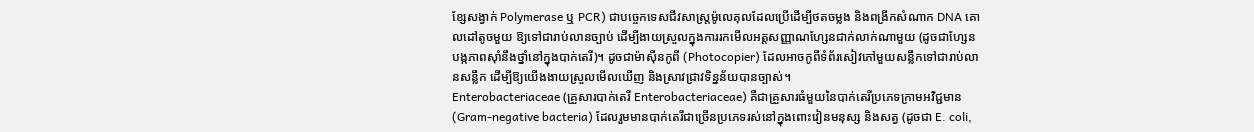ខ្សែសង្វាក់ Polymerase ឬ PCR) ជាបច្ចេកទេសជីវសាស្ត្រម៉ូលេគុលដែលប្រើដើម្បីថតចម្លង និងពង្រីកសំណាក DNA គោលដៅតូចមួយ ឱ្យទៅជារាប់លានច្បាប់ ដើម្បីងាយស្រួលក្នុងការរកមើលអត្តសញ្ញាណហ្សែនជាក់លាក់ណាមួយ (ដូចជាហ្សែនបង្កភាពស៊ាំនឹងថ្នាំនៅក្នុងបាក់តេរី)។ ដូចជាម៉ាស៊ីនកូពី (Photocopier) ដែលអាចកូពីទំព័រសៀវភៅមួយសន្លឹកទៅជារាប់លានសន្លឹក ដើម្បីឱ្យយើងងាយស្រួលមើលឃើញ និងស្រាវជ្រាវទិន្នន័យបានច្បាស់។
Enterobacteriaceae (គ្រួសារបាក់តេរី Enterobacteriaceae) គឺជាគ្រួសារធំមួយនៃបាក់តេរីប្រភេទក្រាមអវិជ្ជមាន (Gram-negative bacteria) ដែលរួមមានបាក់តេរីជាច្រើនប្រភេទរស់នៅក្នុងពោះវៀនមនុស្ស និងសត្វ (ដូចជា E. coli,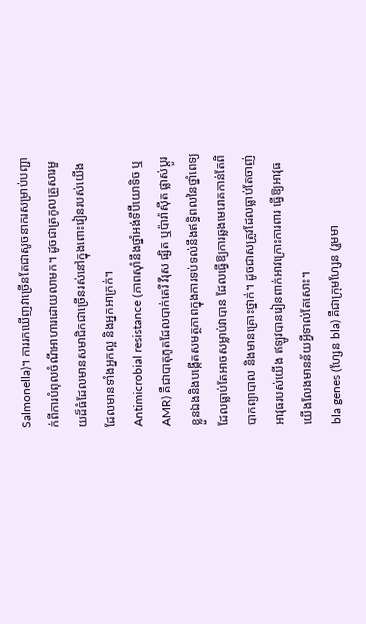Salmonella)។ ការរកឃើញវាច្រើនតែជាសូចនាករសម្រាប់បញ្ជាក់ពីការបំពុលចំណីអាហារដោយលាមក។ ដូចជាត្រកូលគ្រួសារមួយដ៏ធំដែលមានសមាជិកជាច្រើនរស់នៅក្នុងពោះវៀនរបស់យើង ដែលមានទាំងអ្នកល្អ និងអ្នកអាក្រក់។
Antimicrobial resistance (ភាពស៊ាំនឹងថ្នាំអង់ទីប៊ីយោទិច ឬ AMR) គឺជាបាតុភូតដែលបាក់តេរី វីរុស ផ្សិត ឬប៉ារ៉ាស៊ីត ផ្លាស់ប្តូរខ្លួនឯងនិងបង្កើតសមត្ថភាពក្នុងការទប់ទល់នឹងឥទ្ធិពលនៃថ្នាំពេទ្យដែលធ្លាប់តែអាចសម្លាប់វាបាន ដែលធ្វើឱ្យការឆ្លងមេរោគកាន់តែពិបាកព្យាបាល និងមានគ្រោះថ្នាក់។ ដូចជាសត្រូវដែលធ្លាប់តែចាញ់អាវុធរបស់យើង ឥឡូវបានរៀនពាក់អាវក្រោះការពារ ធ្វើឱ្យអាវុធយើងលែងមានន័យអ្វីទាល់តែសោះ។
bla genes (ហ្សែន bla) គឺជាក្រុមហ្សែន (រួមមា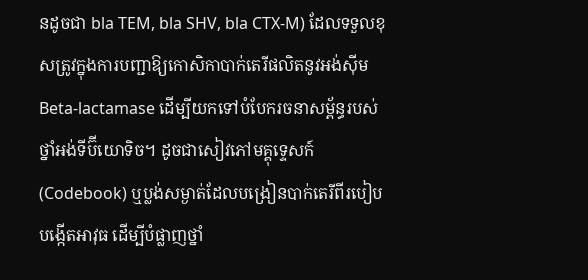នដូចជា bla TEM, bla SHV, bla CTX-M) ដែលទទួលខុសត្រូវក្នុងការបញ្ជាឱ្យកោសិកាបាក់តេរីផលិតនូវអង់ស៊ីម Beta-lactamase ដើម្បីយកទៅបំបែករចនាសម្ព័ន្ធរបស់ថ្នាំអង់ទីប៊ីយោទិច។ ដូចជាសៀវភៅមគ្គុទ្ទេសក៍ (Codebook) ឬប្លង់សម្ងាត់ដែលបង្រៀនបាក់តេរីពីរបៀបបង្កើតអាវុធ ដើម្បីបំផ្លាញថ្នាំ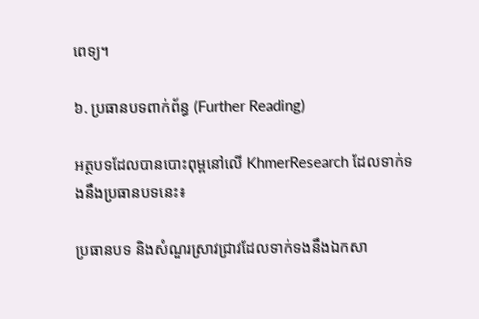ពេទ្យ។

៦. ប្រធានបទពាក់ព័ន្ធ (Further Reading)

អត្ថបទដែលបានបោះពុម្ពនៅលើ KhmerResearch ដែលទាក់ទងនឹងប្រធានបទនេះ៖

ប្រធានបទ និងសំណួរស្រាវជ្រាវដែលទាក់ទងនឹងឯកសា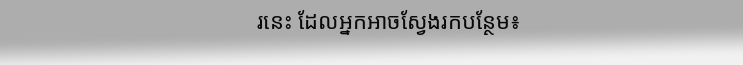រនេះ ដែលអ្នកអាចស្វែងរកបន្ថែម៖